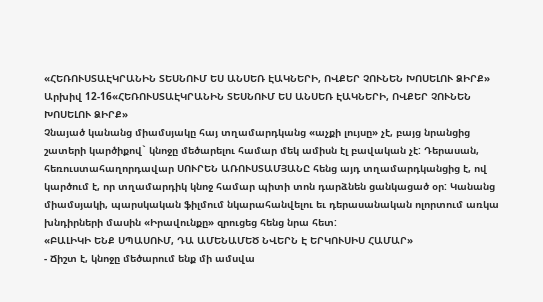«ՀԵՌՈՒՍՏԱԷԿՐԱՆԻՆ ՏԵՍՆՈՒՄ ԵՍ ԱՆՍԵՌ ԷԱԿՆԵՐԻ, ՈՎՔԵՐ ՉՈՒՆԵՆ ԽՈՍԵԼՈՒ ՁԻՐՔ»
Արխիվ 12-16«ՀԵՌՈՒՍՏԱԷԿՐԱՆԻՆ ՏԵՍՆՈՒՄ ԵՍ ԱՆՍԵՌ ԷԱԿՆԵՐԻ, ՈՎՔԵՐ ՉՈՒՆԵՆ ԽՈՍԵԼՈՒ ՁԻՐՔ»
Չնայած կանանց միամսյակը հայ տղամարդկանց «աչքի լույսը» չէ, բայց նրանցից շատերի կարծիքով` կնոջը մեծարելու համար մեկ ամիսն էլ բավական չէ: Դերասան, հեռուստահաղորդավար ՍՈՒՐԵՆ ԱՌՈՒՍՏԱՄՅԱՆԸ հենց այդ տղամարդկանցից է, ով կարծում է, որ տղամարդիկ կնոջ համար պիտի տոն դարձնեն ցանկացած օր: Կանանց միամսյակի, պարսկական ֆիլմում նկարահանվելու եւ դերասանական ոլորտում առկա խնդիրների մասին «Իրավունքը» զրուցեց հենց նրա հետ:
«ԲԱԼԻԿԻ ԵՆՔ ՍՊԱՍՈՒՄ, ԴԱ ԱՄԵՆԱՄԵԾ ՆՎԵՐՆ Է ԵՐԿՈՒՍԻՍ ՀԱՄԱՐ»
- Ճիշտ է, կնոջը մեծարում ենք մի ամսվա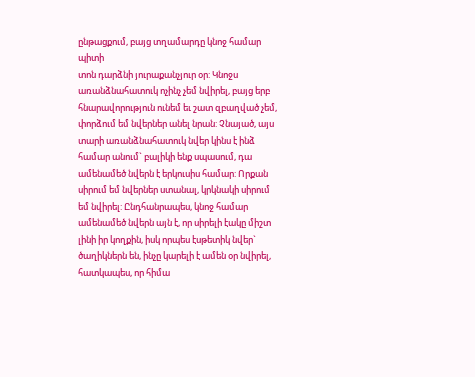ընթացքում, բայց տղամարդը կնոջ համար պիտի
տոն դարձնի յուրաքանչյուր օր: Կնոջս առանձնահատուկ ոչինչ չեմ նվիրել, բայց երբ հնարավորություն ունեմ եւ շատ զբաղված չեմ, փորձում եմ նվերներ անել նրան: Չնայած, այս տարի առանձնահատուկ նվեր կինս է ինձ համար անում` բալիկի ենք սպասում, դա ամենամեծ նվերն է երկուսիս համար: Որքան սիրում եմ նվերներ ստանալ, կրկնակի սիրում եմ նվիրել: Ընդհանրապես, կնոջ համար ամենամեծ նվերն այն է, որ սիրելի էակը միշտ լինի իր կողքին, իսկ որպես էսթետիկ նվեր` ծաղիկներն են, ինչը կարելի է ամեն օր նվիրել, հատկապես, որ հիմա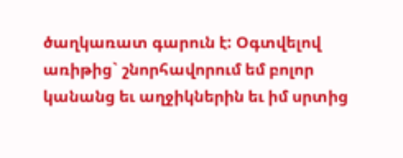ծաղկառատ գարուն է: Օգտվելով առիթից` շնորհավորում եմ բոլոր կանանց եւ աղջիկներին եւ իմ սրտից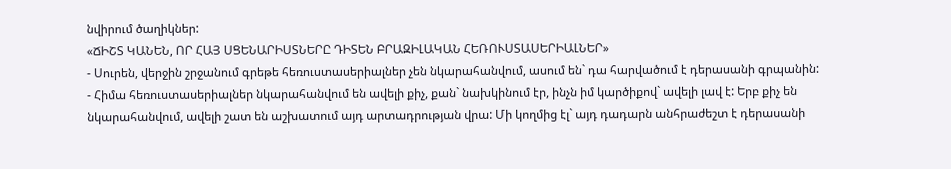նվիրում ծաղիկներ:
«ՃԻՇՏ ԿԱՆԵՆ, ՈՐ ՀԱՅ ՍՑԵՆԱՐԻՍՏՆԵՐԸ ԴԻՏԵՆ ԲՐԱԶԻԼԱԿԱՆ ՀԵՌՈՒՍՏԱՍԵՐԻԱԼՆԵՐ»
- Սուրեն, վերջին շրջանում գրեթե հեռուստասերիալներ չեն նկարահանվում, ասում են` դա հարվածում է դերասանի գրպանին:
- Հիմա հեռուստասերիալներ նկարահանվում են ավելի քիչ, քան` նախկինում էր, ինչն իմ կարծիքով` ավելի լավ է: Երբ քիչ են նկարահանվում, ավելի շատ են աշխատում այդ արտադրության վրա: Մի կողմից էլ` այդ դադարն անհրաժեշտ է դերասանի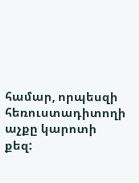համար, որպեսզի հեռուստադիտողի աչքը կարոտի քեզ: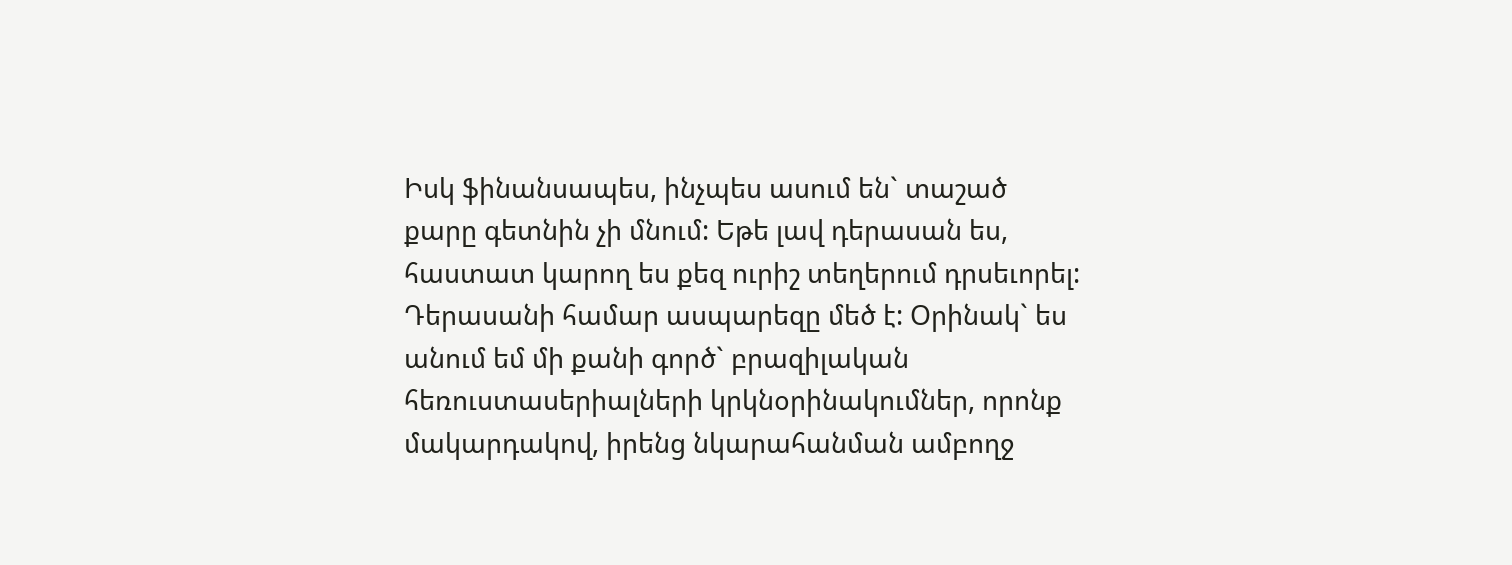Իսկ ֆինանսապես, ինչպես ասում են` տաշած քարը գետնին չի մնում: Եթե լավ դերասան ես, հաստատ կարող ես քեզ ուրիշ տեղերում դրսեւորել: Դերասանի համար ասպարեզը մեծ է: Օրինակ` ես անում եմ մի քանի գործ` բրազիլական հեռուստասերիալների կրկնօրինակումներ, որոնք մակարդակով, իրենց նկարահանման ամբողջ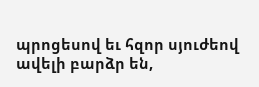պրոցեսով եւ հզոր սյուժեով ավելի բարձր են,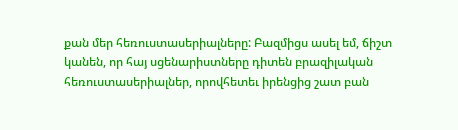քան մեր հեռուստասերիալները: Բազմիցս ասել եմ, ճիշտ կանեն, որ հայ սցենարիստները դիտեն բրազիլական հեռուստասերիալներ, որովհետեւ իրենցից շատ բան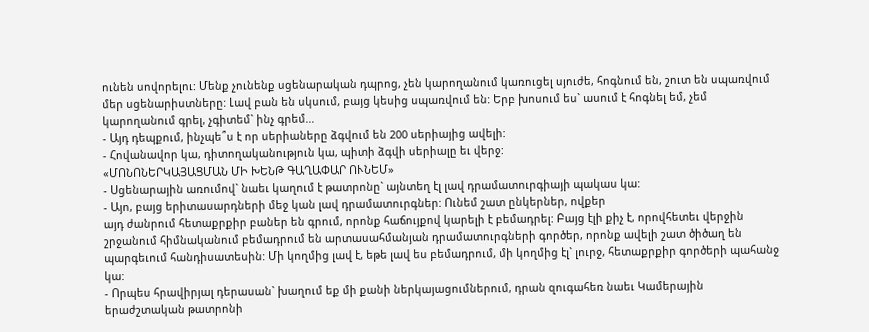ունեն սովորելու: Մենք չունենք սցենարական դպրոց, չեն կարողանում կառուցել սյուժե, հոգնում են, շուտ են սպառվում մեր սցենարիստները: Լավ բան են սկսում, բայց կեսից սպառվում են: Երբ խոսում ես` ասում է հոգնել եմ, չեմ կարողանում գրել, չգիտեմ` ինչ գրեմ...
- Այդ դեպքում, ինչպե՞ս է որ սերիաները ձգվում են 200 սերիայից ավելի:
- Հովանավոր կա, դիտողականություն կա, պիտի ձգվի սերիալը եւ վերջ:
«ՄՈՆՈՆԵՐԿԱՅԱՑՄԱՆ ՄԻ ԽԵՆԹ ԳԱՂԱՓԱՐ ՈՒՆԵՄ»
- Սցենարային առումով` նաեւ կաղում է թատրոնը` այնտեղ էլ լավ դրամատուրգիայի պակաս կա:
- Այո, բայց երիտասարդների մեջ կան լավ դրամատուրգներ: Ունեմ շատ ընկերներ, ովքեր
այդ ժանրում հետաքրքիր բաներ են գրում, որոնք հաճույքով կարելի է բեմադրել: Բայց էլի քիչ է, որովհետեւ վերջին շրջանում հիմնականում բեմադրում են արտասահմանյան դրամատուրգների գործեր, որոնք ավելի շատ ծիծաղ են պարգեւում հանդիսատեսին: Մի կողմից լավ է, եթե լավ ես բեմադրում, մի կողմից էլ` լուրջ, հետաքրքիր գործերի պահանջ կա:
- Որպես հրավիրյալ դերասան` խաղում եք մի քանի ներկայացումներում, դրան զուգահեռ նաեւ Կամերային երաժշտական թատրոնի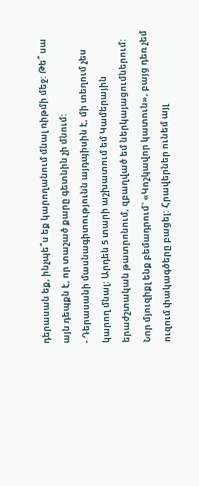դերասան եք, ինչպե՞ս եք կարողանում մնալ ռիթմի մեջ: Թե՞ սա այն դեպքն է, որ տաշած քարը գետնին չի մնում:
- Դերասանի մասնագիտությունն այդպիսին է, մի տեղում չես կարող մնալ: Արդեն 5 տարի աշխատում եմ Կամերային երաժշտական թատրոնում, զբաղված եմ ներկայացումներում: Նոր մյուզիքլ ենք բեմադրում` «Կոշկավոր կատուն», բայց դեռ չեմ ուզում փակագծերը բացել: Հրավերներ ունեմ այլ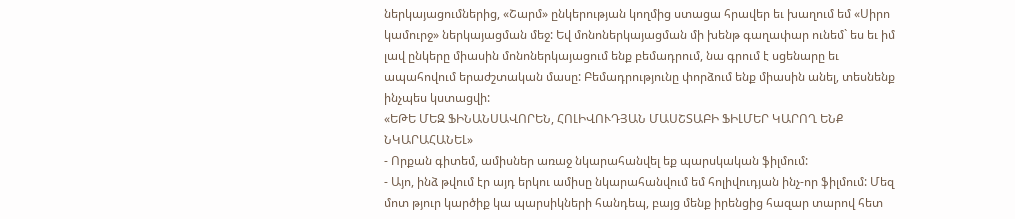ներկայացումներից, «Շարմ» ընկերության կողմից ստացա հրավեր եւ խաղում եմ «Սիրո կամուրջ» ներկայացման մեջ: Եվ մոնոներկայացման մի խենթ գաղափար ունեմ` ես եւ իմ լավ ընկերը միասին մոնոներկայացում ենք բեմադրում, նա գրում է սցենարը եւ ապահովում երաժշտական մասը: Բեմադրությունը փորձում ենք միասին անել, տեսնենք ինչպես կստացվի:
«ԵԹԵ ՄԵԶ ՖԻՆԱՆՍԱՎՈՐԵՆ, ՀՈԼԻՎՈՒԴՅԱՆ ՄԱՍՇՏԱԲԻ ՖԻԼՄԵՐ ԿԱՐՈՂ ԵՆՔ ՆԿԱՐԱՀԱՆԵԼ»
- Որքան գիտեմ, ամիսներ առաջ նկարահանվել եք պարսկական ֆիլմում:
- Այո, ինձ թվում էր այդ երկու ամիսը նկարահանվում եմ հոլիվուդյան ինչ-որ ֆիլմում: Մեզ մոտ թյուր կարծիք կա պարսիկների հանդեպ, բայց մենք իրենցից հազար տարով հետ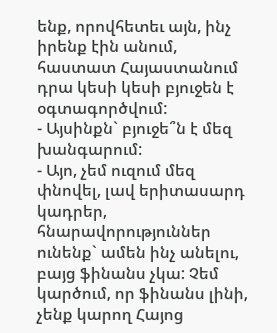ենք, որովհետեւ այն, ինչ իրենք էին անում, հաստատ Հայաստանում դրա կեսի կեսի բյուջեն է օգտագործվում:
- Այսինքն` բյուջե՞ն է մեզ խանգարում:
- Այո, չեմ ուզում մեզ փնովել, լավ երիտասարդ կադրեր, հնարավորություններ ունենք` ամեն ինչ անելու, բայց ֆինանս չկա: Չեմ կարծում, որ ֆինանս լինի, չենք կարող Հայոց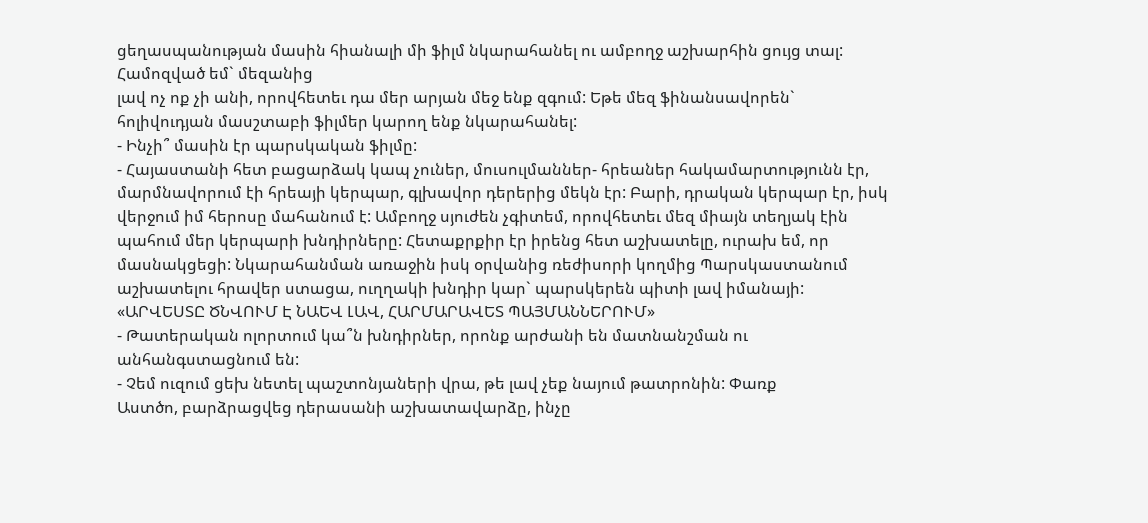ցեղասպանության մասին հիանալի մի ֆիլմ նկարահանել ու ամբողջ աշխարհին ցույց տալ: Համոզված եմ` մեզանից
լավ ոչ ոք չի անի, որովհետեւ դա մեր արյան մեջ ենք զգում: Եթե մեզ ֆինանսավորեն` հոլիվուդյան մասշտաբի ֆիլմեր կարող ենք նկարահանել:
- Ինչի՞ մասին էր պարսկական ֆիլմը:
- Հայաստանի հետ բացարձակ կապ չուներ, մուսուլմաններ- հրեաներ հակամարտությունն էր, մարմնավորում էի հրեայի կերպար, գլխավոր դերերից մեկն էր: Բարի, դրական կերպար էր, իսկ վերջում իմ հերոսը մահանում է: Ամբողջ սյուժեն չգիտեմ, որովհետեւ մեզ միայն տեղյակ էին պահում մեր կերպարի խնդիրները: Հետաքրքիր էր իրենց հետ աշխատելը, ուրախ եմ, որ մասնակցեցի: Նկարահանման առաջին իսկ օրվանից ռեժիսորի կողմից Պարսկաստանում աշխատելու հրավեր ստացա, ուղղակի խնդիր կար` պարսկերեն պիտի լավ իմանայի:
«ԱՐՎԵՍՏԸ ԾՆՎՈՒՄ Է ՆԱԵՎ ԼԱՎ, ՀԱՐՄԱՐԱՎԵՏ ՊԱՅՄԱՆՆԵՐՈՒՄ»
- Թատերական ոլորտում կա՞ն խնդիրներ, որոնք արժանի են մատնանշման ու անհանգստացնում են:
- Չեմ ուզում ցեխ նետել պաշտոնյաների վրա, թե լավ չեք նայում թատրոնին: Փառք
Աստծո, բարձրացվեց դերասանի աշխատավարձը, ինչը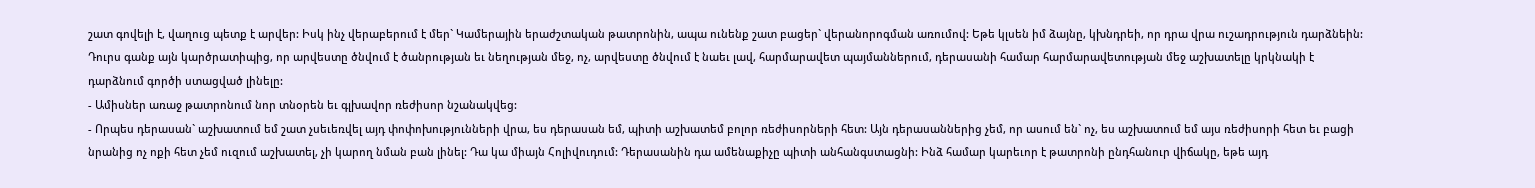շատ գովելի է, վաղուց պետք է արվեր: Իսկ ինչ վերաբերում է մեր` Կամերային երաժշտական թատրոնին, ապա ունենք շատ բացեր` վերանորոգման առումով: Եթե կլսեն իմ ձայնը, կխնդրեի, որ դրա վրա ուշադրություն դարձնեին: Դուրս գանք այն կարծրատիպից, որ արվեստը ծնվում է ծանրության եւ նեղության մեջ, ոչ, արվեստը ծնվում է նաեւ լավ, հարմարավետ պայմաններում, դերասանի համար հարմարավետության մեջ աշխատելը կրկնակի է դարձնում գործի ստացված լինելը:
- Ամիսներ առաջ թատրոնում նոր տնօրեն եւ գլխավոր ռեժիսոր նշանակվեց:
- Որպես դերասան` աշխատում եմ շատ չսեւեռվել այդ փոփոխությունների վրա, ես դերասան եմ, պիտի աշխատեմ բոլոր ռեժիսորների հետ: Այն դերասաններից չեմ, որ ասում են` ոչ, ես աշխատում եմ այս ռեժիսորի հետ եւ բացի նրանից ոչ ոքի հետ չեմ ուզում աշխատել, չի կարող նման բան լինել: Դա կա միայն Հոլիվուդում: Դերասանին դա ամենաքիչը պիտի անհանգստացնի: Ինձ համար կարեւոր է թատրոնի ընդհանուր վիճակը, եթե այդ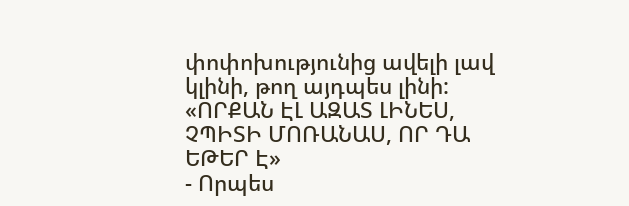փոփոխությունից ավելի լավ կլինի, թող այդպես լինի:
«ՈՐՔԱՆ ԷԼ ԱԶԱՏ ԼԻՆԵՍ, ՉՊԻՏԻ ՄՈՌԱՆԱՍ, ՈՐ ԴԱ ԵԹԵՐ Է»
- Որպես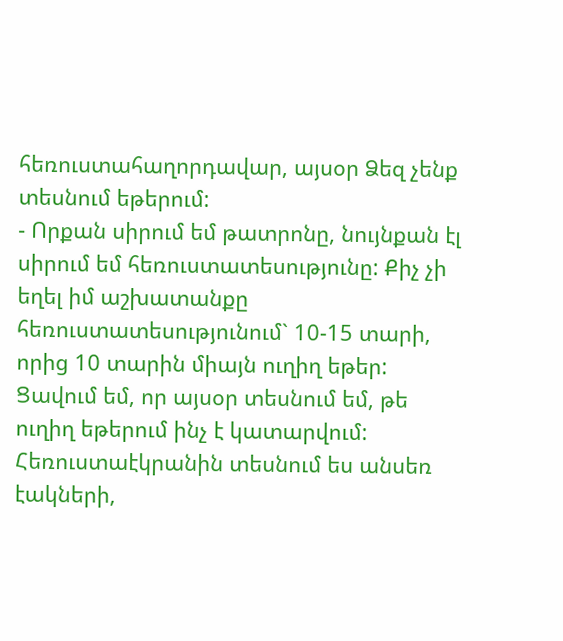հեռուստահաղորդավար, այսօր Ձեզ չենք տեսնում եթերում:
- Որքան սիրում եմ թատրոնը, նույնքան էլ սիրում եմ հեռուստատեսությունը: Քիչ չի եղել իմ աշխատանքը հեռուստատեսությունում` 10-15 տարի, որից 10 տարին միայն ուղիղ եթեր: Ցավում եմ, որ այսօր տեսնում եմ, թե ուղիղ եթերում ինչ է կատարվում: Հեռուստաէկրանին տեսնում ես անսեռ էակների,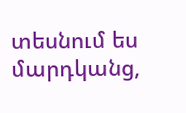տեսնում ես մարդկանց,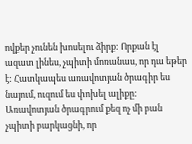ովքեր չունեն խոսելու ձիրք: Որքան էլ ազատ լինես, չպիտի մոռանաս, որ դա եթեր է: Հատկապես առավոտյան ծրագիր ես նայում, ուզում ես փոխել ալիքը: Առավոտյան ծրագրում քեզ ոչ մի բան չպիտի բարկացնի, որ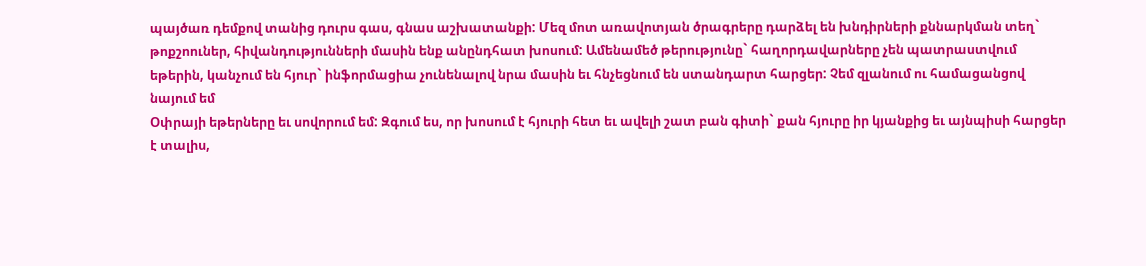պայծառ դեմքով տանից դուրս գաս, գնաս աշխատանքի: Մեզ մոտ առավոտյան ծրագրերը դարձել են խնդիրների քննարկման տեղ` թոքշոուներ, հիվանդությունների մասին ենք անընդհատ խոսում: Ամենամեծ թերությունը` հաղորդավարները չեն պատրաստվում եթերին, կանչում են հյուր` ինֆորմացիա չունենալով նրա մասին եւ հնչեցնում են ստանդարտ հարցեր: Չեմ զլանում ու համացանցով նայում եմ
Օփրայի եթերները եւ սովորում եմ: Զգում ես, որ խոսում է հյուրի հետ եւ ավելի շատ բան գիտի` քան հյուրը իր կյանքից եւ այնպիսի հարցեր է տալիս,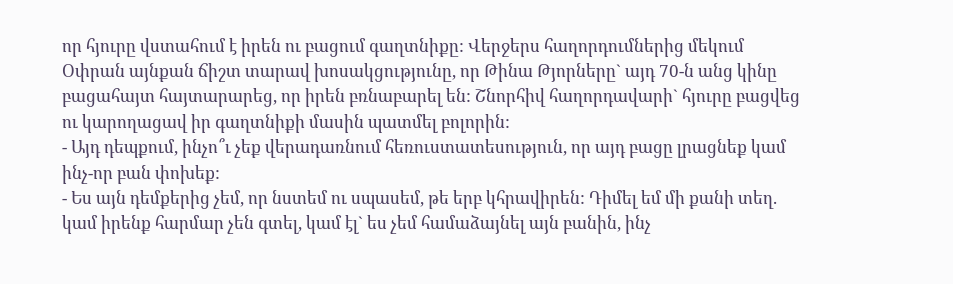որ հյուրը վստահում է իրեն ու բացում գաղտնիքը: Վերջերս հաղորդումներից մեկում Օփրան այնքան ճիշտ տարավ խոսակցությունը, որ Թինա Թյորները` այդ 70-ն անց կինը բացահայտ հայտարարեց, որ իրեն բռնաբարել են: Շնորհիվ հաղորդավարի` հյուրը բացվեց ու կարողացավ իր գաղտնիքի մասին պատմել բոլորին:
- Այդ դեպքում, ինչո՞ւ չեք վերադառնում հեռուստատեսություն, որ այդ բացը լրացնեք կամ ինչ-որ բան փոխեք:
- Ես այն դեմքերից չեմ, որ նստեմ ու սպասեմ, թե երբ կհրավիրեն: Դիմել եմ մի քանի տեղ. կամ իրենք հարմար չեն գտել, կամ էլ` ես չեմ համաձայնել այն բանին, ինչ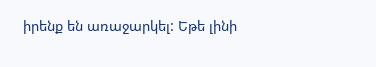իրենք են առաջարկել: Եթե լինի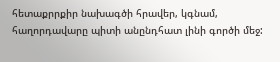հետաքրրքիր նախագծի հրավեր, կգնամ, հաղորդավարը պիտի անընդհատ լինի գործի մեջ: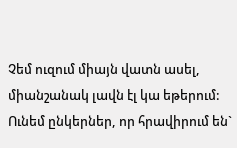Չեմ ուզում միայն վատն ասել, միանշանակ լավն էլ կա եթերում: Ունեմ ընկերներ, որ հրավիրում են`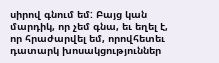սիրով գնում եմ: Բայց կան մարդիկ, որ չեմ գնա, եւ եղել է, որ հրաժարվել եմ, որովհետեւ դատարկ խոսակցություններ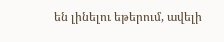են լինելու եթերում, ավելի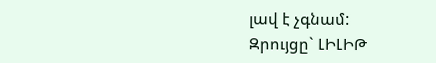լավ է չգնամ:
Զրույցը` ԼԻԼԻԹ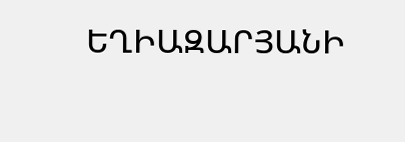ԵՂԻԱԶԱՐՅԱՆԻ